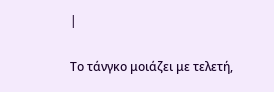|

Το τάνγκο μοιάζει με τελετή,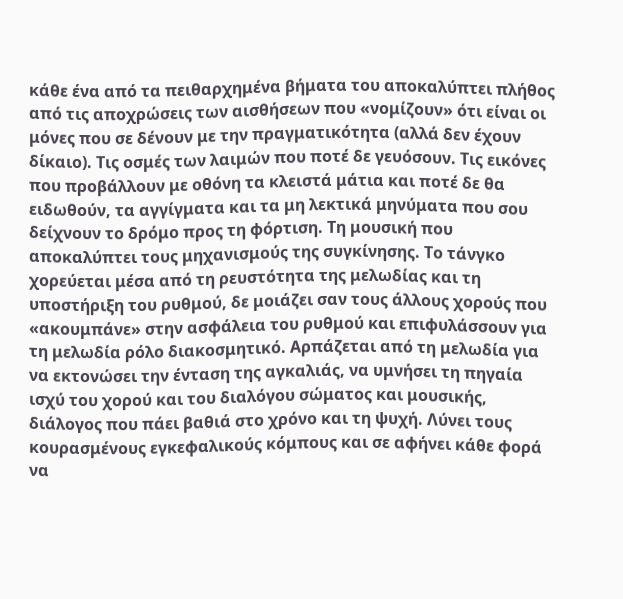κάθε ένα από τα πειθαρχημένα βήματα του αποκαλύπτει πλήθος από τις αποχρώσεις των αισθήσεων που «νομίζουν» ότι είναι οι μόνες που σε δένουν με την πραγματικότητα (αλλά δεν έχουν δίκαιο). Τις οσμές των λαιμών που ποτέ δε γευόσουν. Τις εικόνες που προβάλλουν με οθόνη τα κλειστά μάτια και ποτέ δε θα ειδωθούν, τα αγγίγματα και τα μη λεκτικά μηνύματα που σου δείχνουν το δρόμο προς τη φόρτιση. Τη μουσική που αποκαλύπτει τους μηχανισμούς της συγκίνησης. Το τάνγκο χορεύεται μέσα από τη ρευστότητα της μελωδίας και τη υποστήριξη του ρυθμού, δε μοιάζει σαν τους άλλους χορούς που «ακουμπάνε» στην ασφάλεια του ρυθμού και επιφυλάσσουν για τη μελωδία ρόλο διακοσμητικό. Αρπάζεται από τη μελωδία για να εκτονώσει την ένταση της αγκαλιάς, να υμνήσει τη πηγαία ισχύ του χορού και του διαλόγου σώματος και μουσικής, διάλογος που πάει βαθιά στο χρόνο και τη ψυχή. Λύνει τους κουρασμένους εγκεφαλικούς κόμπους και σε αφήνει κάθε φορά να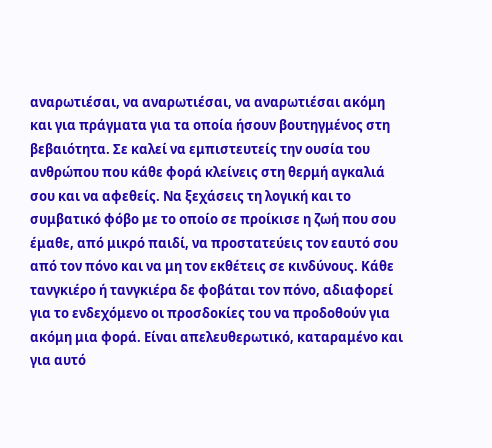αναρωτιέσαι, να αναρωτιέσαι, να αναρωτιέσαι ακόμη και για πράγματα για τα οποία ήσουν βουτηγμένος στη βεβαιότητα. Σε καλεί να εμπιστευτείς την ουσία του ανθρώπου που κάθε φορά κλείνεις στη θερμή αγκαλιά σου και να αφεθείς. Να ξεχάσεις τη λογική και το συμβατικό φόβο με το οποίο σε προίκισε η ζωή που σου έμαθε, από μικρό παιδί, να προστατεύεις τον εαυτό σου από τον πόνο και να μη τον εκθέτεις σε κινδύνους. Κάθε τανγκιέρο ή τανγκιέρα δε φοβάται τον πόνο, αδιαφορεί για το ενδεχόμενο οι προσδοκίες του να προδοθούν για ακόμη μια φορά. Είναι απελευθερωτικό, καταραμένο και για αυτό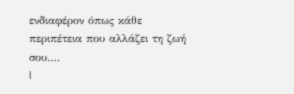ενδιαφέρον όπως κάθε περιπέτεια που αλλάζει τη ζωή σου….
|